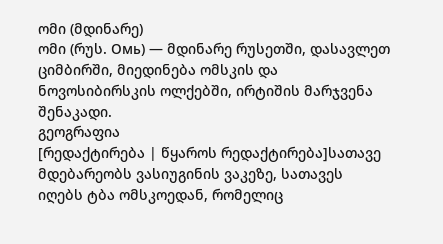ომი (მდინარე)
ომი (რუს. Омь) — მდინარე რუსეთში, დასავლეთ ციმბირში, მიედინება ომსკის და ნოვოსიბირსკის ოლქებში, ირტიშის მარჯვენა შენაკადი.
გეოგრაფია
[რედაქტირება | წყაროს რედაქტირება]სათავე მდებარეობს ვასიუგინის ვაკეზე, სათავეს იღებს ტბა ომსკოედან, რომელიც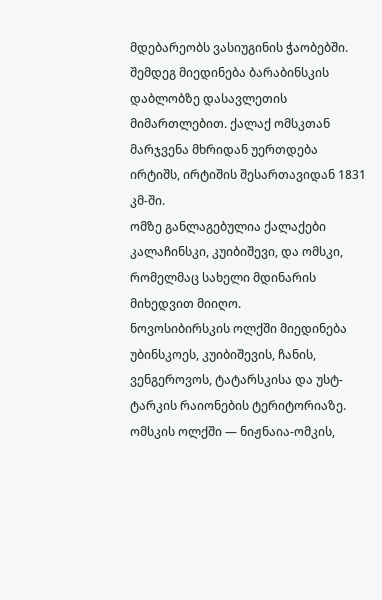მდებარეობს ვასიუგინის ჭაობებში. შემდეგ მიედინება ბარაბინსკის დაბლობზე დასავლეთის მიმართლებით. ქალაქ ომსკთან მარჯვენა მხრიდან უერთდება ირტიშს, ირტიშის შესართავიდან 1831 კმ-ში.
ომზე განლაგებულია ქალაქები კალაჩინსკი, კუიბიშევი, და ომსკი, რომელმაც სახელი მდინარის მიხედვით მიიღო.
ნოვოსიბირსკის ოლქში მიედინება უბინსკოეს, კუიბიშევის, ჩანის, ვენგეროვოს, ტატარსკისა და უსტ-ტარკის რაიონების ტერიტორიაზე.
ომსკის ოლქში — ნიჟნაია-ომკის,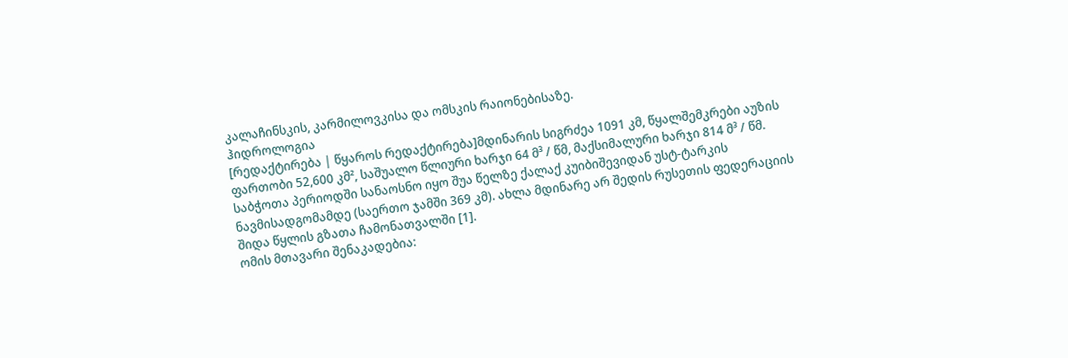კალაჩინსკის, კარმილოვკისა და ომსკის რაიონებისაზე.
ჰიდროლოგია
[რედაქტირება | წყაროს რედაქტირება]მდინარის სიგრძეა 1091 კმ, წყალშემკრები აუზის ფართობი 52,600 კმ², საშუალო წლიური ხარჯი 64 მ³ / წმ, მაქსიმალური ხარჯი 814 მ³ / წმ. საბჭოთა პერიოდში სანაოსნო იყო შუა წელზე ქალაქ კუიბიშევიდან უსტ-ტარკის ნავმისადგომამდე (საერთო ჯამში 369 კმ). ახლა მდინარე არ შედის რუსეთის ფედერაციის შიდა წყლის გზათა ჩამონათვალში [1].
ომის მთავარი შენაკადებია: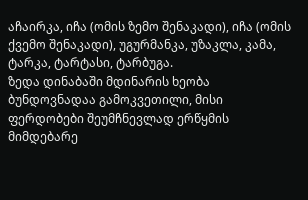აჩაირკა, იჩა (ომის ზემო შენაკადი), იჩა (ომის ქვემო შენაკადი), უგურმანკა, უზაკლა, კამა, ტარკა, ტარტასი, ტარბუგა.
ზედა დინაბაში მდინარის ხეობა ბუნდოვნადაა გამოკვეთილი, მისი ფერდობები შეუმჩნევლად ერწყმის მიმდებარე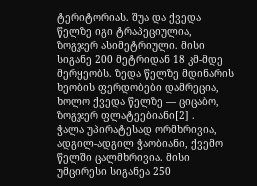ტერიტორიას. შუა და ქვედა წელზე იგი ტრაპეციულია, ზოგჯერ ასიმეტრიული. მისი სიგანე 200 მეტრიდან 18 კმ-მდე მერყეობს. ზედა წელზე მდინარის ხეობის ფერდობები დამრეცია, ხოლო ქვედა წელზე — ციცაბო, ზოგჯერ ფლატეებიანი[2] .
ჭალა უპირატესად ორმხრივია, ადგილ-ადგილ ჭაობიანი, ქვემო წელში ცალმხრივია. მისი უმცირესი სიგანეა 250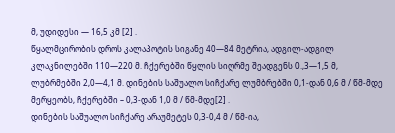მ, უდიდესი — 16,5 კმ [2] .
წყალმცირობის დროს კალაპოტის სიგანე 40—84 მეტრია, ადგილ-ადგილ კლაკნილებში 110—220 მ. ჩქერებში წყლის სიღრმე შეადგენს 0.,3—1,5 მ, ლუბრმებში 2,0—4,1 მ. დინების საშუალო სიჩქარე ლუმბრებში 0,1-დან 0,6 მ / წმ-მდე მერყეობს, ჩქერებში – 0,3-დან 1,0 მ / წმ-მდე[2] .
დინების საშუალო სიჩქარე არაუმეტეს 0,3-0,4 მ / წმ-ია,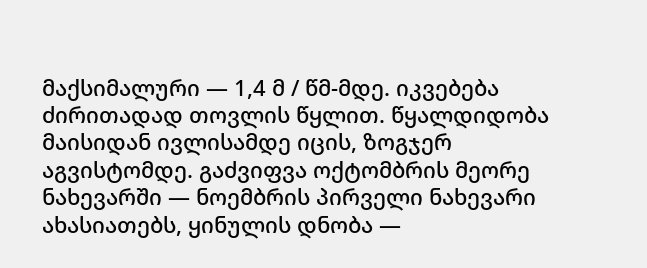მაქსიმალური — 1,4 მ / წმ-მდე. იკვებება ძირითადად თოვლის წყლით. წყალდიდობა მაისიდან ივლისამდე იცის, ზოგჯერ აგვისტომდე. გაძვიფვა ოქტომბრის მეორე ნახევარში — ნოემბრის პირველი ნახევარი ახასიათებს, ყინულის დნობა —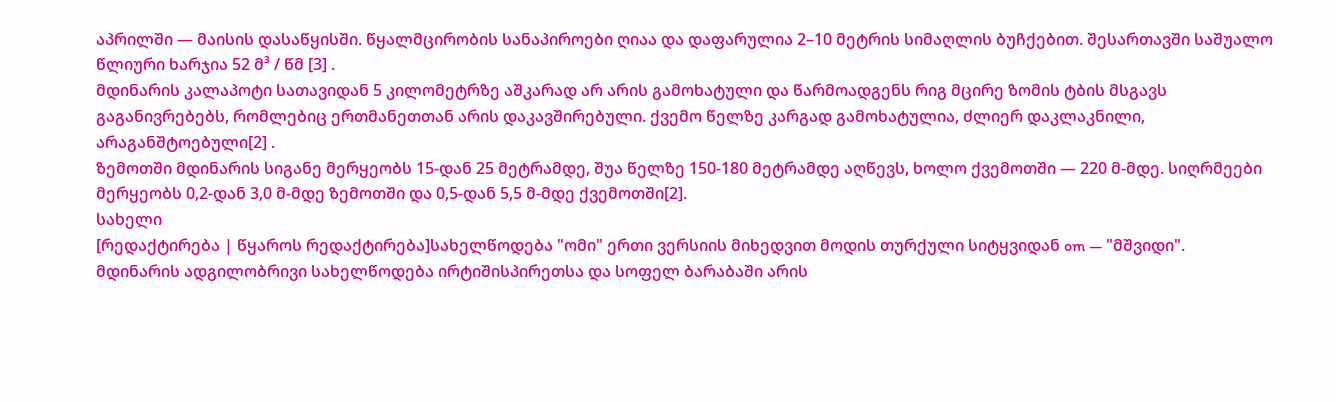აპრილში — მაისის დასაწყისში. წყალმცირობის სანაპიროები ღიაა და დაფარულია 2–10 მეტრის სიმაღლის ბუჩქებით. შესართავში საშუალო წლიური ხარჯია 52 მ³ / წმ [3] .
მდინარის კალაპოტი სათავიდან 5 კილომეტრზე აშკარად არ არის გამოხატული და წარმოადგენს რიგ მცირე ზომის ტბის მსგავს გაგანივრებებს, რომლებიც ერთმანეთთან არის დაკავშირებული. ქვემო წელზე კარგად გამოხატულია, ძლიერ დაკლაკნილი, არაგანშტოებული[2] .
ზემოთში მდინარის სიგანე მერყეობს 15-დან 25 მეტრამდე, შუა წელზე 150-180 მეტრამდე აღწევს, ხოლო ქვემოთში — 220 მ-მდე. სიღრმეები მერყეობს 0,2-დან 3,0 მ-მდე ზემოთში და 0,5-დან 5,5 მ-მდე ქვემოთში[2].
სახელი
[რედაქტირება | წყაროს რედაქტირება]სახელწოდება "ომი" ერთი ვერსიის მიხედვით მოდის თურქული სიტყვიდან om — "მშვიდი". მდინარის ადგილობრივი სახელწოდება ირტიშისპირეთსა და სოფელ ბარაბაში არის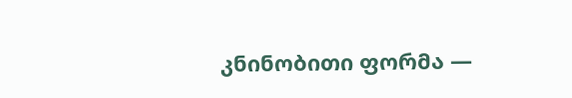კნინობითი ფორმა —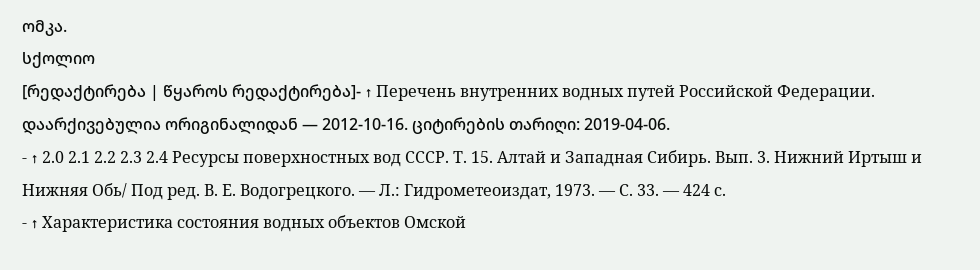ომკა.
სქოლიო
[რედაქტირება | წყაროს რედაქტირება]- ↑ Перечень внутренних водных путей Российской Федерации. დაარქივებულია ორიგინალიდან — 2012-10-16. ციტირების თარიღი: 2019-04-06.
- ↑ 2.0 2.1 2.2 2.3 2.4 Ресурсы поверхностных вод СССР. Т. 15. Алтай и Западная Сибирь. Вып. 3. Нижний Иртыш и Нижняя Обь/ Под ред. В. Е. Водогрецкого. — Л.: Гидрометеоиздат, 1973. — С. 33. — 424 с.
- ↑ Характеристика состояния водных объектов Омской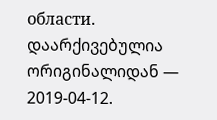области. დაარქივებულია ორიგინალიდან — 2019-04-12.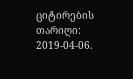ციტირების თარიღი: 2019-04-06.